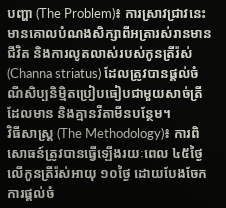បញ្ហា (The Problem)៖ ការស្រាវជ្រាវនេះមានគោលបំណងសិក្សាពីអត្រារស់រានមានជីវិត និងការលូតលាស់របស់កូនត្រីរ៉ស់ (Channa striatus) ដែលត្រូវបានផ្តល់ចំណីសិប្បនិម្មិតប្រៀបធៀបជាមួយសាច់ត្រីដែលមាន និងគ្មានវីតាមីនបន្ថែម។
វិធីសាស្ត្រ (The Methodology)៖ ការពិសោធន៍ត្រូវបានធ្វើឡើងរយៈពេល ៤៥ថ្ងៃ លើកូនត្រីរ៉ស់អាយុ ១០ថ្ងៃ ដោយបែងចែកការផ្តល់ចំ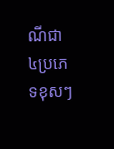ណីជា ៤ប្រភេទខុសៗ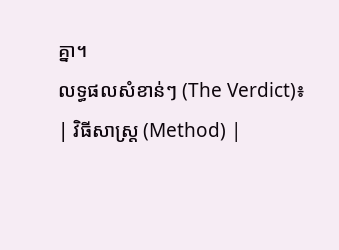គ្នា។
លទ្ធផលសំខាន់ៗ (The Verdict)៖
| វិធីសាស្ត្រ (Method) |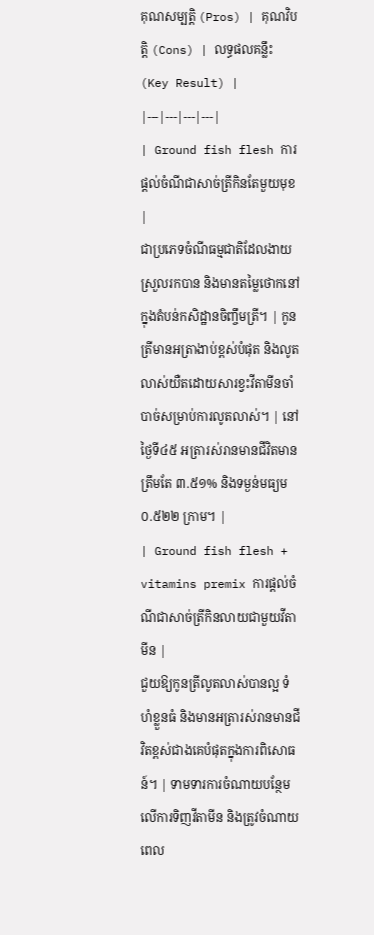គុណសម្បត្តិ (Pros) | គុណវិបត្តិ (Cons) | លទ្ធផលគន្លឹះ (Key Result) |
|---|---|---|---|
| Ground fish flesh ការផ្តល់ចំណីជាសាច់ត្រីកិនតែមួយមុខ |
ជាប្រភេទចំណីធម្មជាតិដែលងាយស្រួលរកបាន និងមានតម្លៃថោកនៅក្នុងតំបន់កសិដ្ឋានចិញ្ចឹមត្រី។ | កូនត្រីមានអត្រាងាប់ខ្ពស់បំផុត និងលូតលាស់យឺតដោយសារខ្វះវីតាមីនចាំបាច់សម្រាប់ការលូតលាស់។ | នៅថ្ងៃទី៤៥ អត្រារស់រានមានជីវិតមានត្រឹមតែ ៣.៥១% និងទម្ងន់មធ្យម ០.៥២២ ក្រាម។ |
| Ground fish flesh + vitamins premix ការផ្តល់ចំណីជាសាច់ត្រីកិនលាយជាមួយវីតាមីន |
ជួយឱ្យកូនត្រីលូតលាស់បានល្អ ទំហំខ្លួនធំ និងមានអត្រារស់រានមានជីវិតខ្ពស់ជាងគេបំផុតក្នុងការពិសោធន៍។ | ទាមទារការចំណាយបន្ថែមលើការទិញវីតាមីន និងត្រូវចំណាយពេល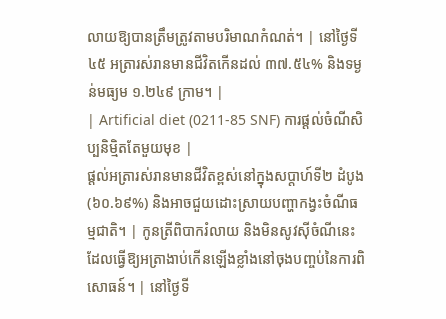លាយឱ្យបានត្រឹមត្រូវតាមបរិមាណកំណត់។ | នៅថ្ងៃទី៤៥ អត្រារស់រានមានជីវិតកើនដល់ ៣៧.៥៤% និងទម្ងន់មធ្យម ១.២៤៩ ក្រាម។ |
| Artificial diet (0211-85 SNF) ការផ្តល់ចំណីសិប្បនិម្មិតតែមួយមុខ |
ផ្តល់អត្រារស់រានមានជីវិតខ្ពស់នៅក្នុងសប្តាហ៍ទី២ ដំបូង (៦០.៦៩%) និងអាចជួយដោះស្រាយបញ្ហាកង្វះចំណីធម្មជាតិ។ | កូនត្រីពិបាករំលាយ និងមិនសូវស៊ីចំណីនេះ ដែលធ្វើឱ្យអត្រាងាប់កើនឡើងខ្លាំងនៅចុងបញ្ចប់នៃការពិសោធន៍។ | នៅថ្ងៃទី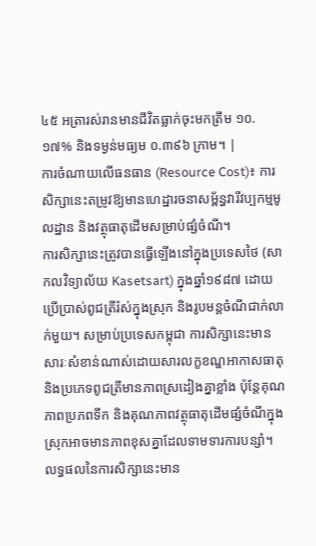៤៥ អត្រារស់រានមានជីវិតធ្លាក់ចុះមកត្រឹម ១០.១៧% និងទម្ងន់មធ្យម ០.៣៩៦ ក្រាម។ |
ការចំណាយលើធនធាន (Resource Cost)៖ ការសិក្សានេះតម្រូវឱ្យមានហេដ្ឋារចនាសម្ព័ន្ធវារីវប្បកម្មមូលដ្ឋាន និងវត្ថុធាតុដើមសម្រាប់ផ្សំចំណី។
ការសិក្សានេះត្រូវបានធ្វើឡើងនៅក្នុងប្រទេសថៃ (សាកលវិទ្យាល័យ Kasetsart) ក្នុងឆ្នាំ១៩៨៧ ដោយប្រើប្រាស់ពូជត្រីរ៉ស់ក្នុងស្រុក និងរូបមន្តចំណីជាក់លាក់មួយ។ សម្រាប់ប្រទេសកម្ពុជា ការសិក្សានេះមានសារៈសំខាន់ណាស់ដោយសារលក្ខខណ្ឌអាកាសធាតុ និងប្រភេទពូជត្រីមានភាពស្រដៀងគ្នាខ្លាំង ប៉ុន្តែគុណភាពប្រភពទឹក និងគុណភាពវត្ថុធាតុដើមផ្សំចំណីក្នុងស្រុកអាចមានភាពខុសគ្នាដែលទាមទារការបន្សាំ។
លទ្ធផលនៃការសិក្សានេះមាន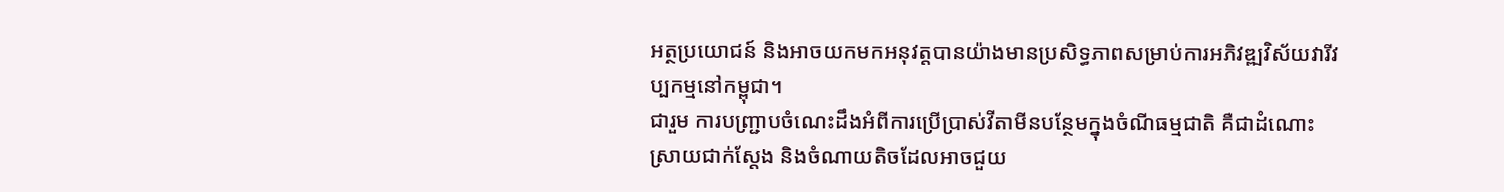អត្ថប្រយោជន៍ និងអាចយកមកអនុវត្តបានយ៉ាងមានប្រសិទ្ធភាពសម្រាប់ការអភិវឌ្ឍវិស័យវារីវប្បកម្មនៅកម្ពុជា។
ជារួម ការបញ្ជ្រាបចំណេះដឹងអំពីការប្រើប្រាស់វីតាមីនបន្ថែមក្នុងចំណីធម្មជាតិ គឺជាដំណោះស្រាយជាក់ស្តែង និងចំណាយតិចដែលអាចជួយ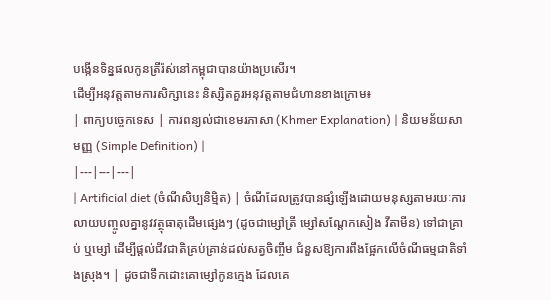បង្កើនទិន្នផលកូនត្រីរ៉ស់នៅកម្ពុជាបានយ៉ាងប្រសើរ។
ដើម្បីអនុវត្តតាមការសិក្សានេះ និស្សិតគួរអនុវត្តតាមជំហានខាងក្រោម៖
| ពាក្យបច្ចេកទេស | ការពន្យល់ជាខេមរភាសា (Khmer Explanation) | និយមន័យសាមញ្ញ (Simple Definition) |
|---|---|---|
| Artificial diet (ចំណីសិប្បនិម្មិត) | ចំណីដែលត្រូវបានផ្សំឡើងដោយមនុស្សតាមរយៈការលាយបញ្ចូលគ្នានូវវត្ថុធាតុដើមផ្សេងៗ (ដូចជាម្សៅត្រី ម្សៅសណ្តែកសៀង វីតាមីន) ទៅជាគ្រាប់ ឬម្សៅ ដើម្បីផ្តល់ជីវជាតិគ្រប់គ្រាន់ដល់សត្វចិញ្ចឹម ជំនួសឱ្យការពឹងផ្អែកលើចំណីធម្មជាតិទាំងស្រុង។ | ដូចជាទឹកដោះគោម្សៅកូនក្មេង ដែលគេ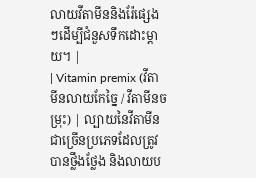លាយវីតាមីននិងរ៉ែផ្សេងៗដើម្បីជំនួសទឹកដោះម្តាយ។ |
| Vitamin premix (វីតាមីនលាយកែច្នៃ / វីតាមីនចម្រុះ) | ល្បាយនៃវីតាមីនជាច្រើនប្រភេទដែលត្រូវបានថ្លឹងថ្លែង និងលាយប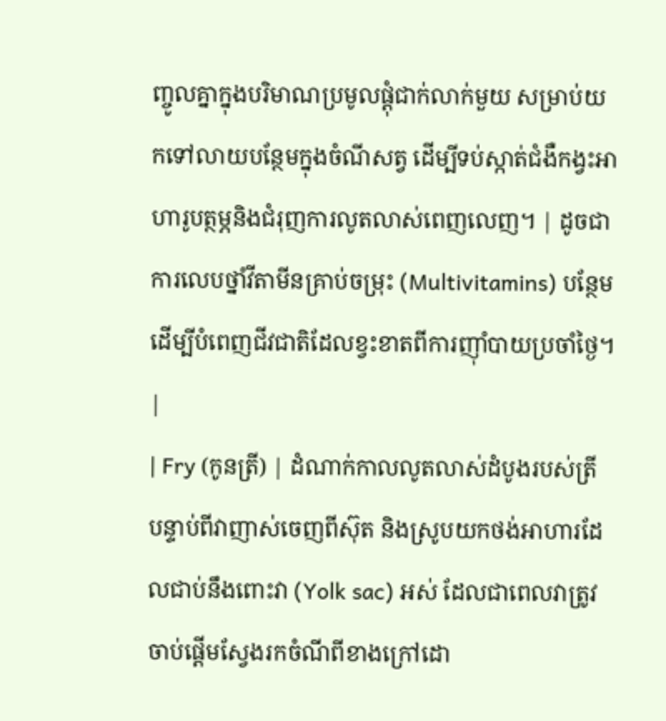ញ្ចូលគ្នាក្នុងបរិមាណប្រមូលផ្តុំជាក់លាក់មួយ សម្រាប់យកទៅលាយបន្ថែមក្នុងចំណីសត្វ ដើម្បីទប់ស្កាត់ជំងឺកង្វះអាហារូបត្ថម្ភនិងជំរុញការលូតលាស់ពេញលេញ។ | ដូចជាការលេបថ្នាំវីតាមីនគ្រាប់ចម្រុះ (Multivitamins) បន្ថែម ដើម្បីបំពេញជីវជាតិដែលខ្វះខាតពីការញ៉ាំបាយប្រចាំថ្ងៃ។ |
| Fry (កូនត្រី) | ដំណាក់កាលលូតលាស់ដំបូងរបស់ត្រី បន្ទាប់ពីវាញាស់ចេញពីស៊ុត និងស្រូបយកថង់អាហារដែលជាប់នឹងពោះវា (Yolk sac) អស់ ដែលជាពេលវាត្រូវចាប់ផ្តើមស្វែងរកចំណីពីខាងក្រៅដោ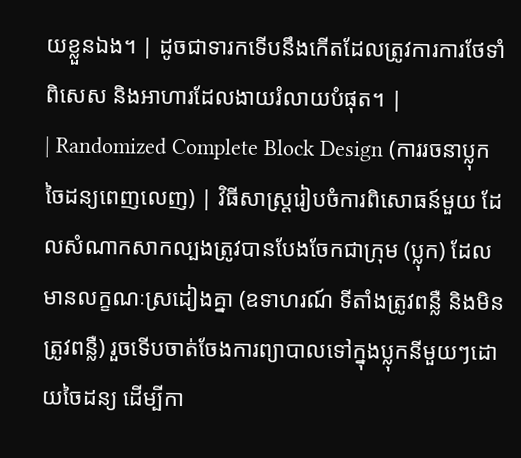យខ្លួនឯង។ | ដូចជាទារកទើបនឹងកើតដែលត្រូវការការថែទាំពិសេស និងអាហារដែលងាយរំលាយបំផុត។ |
| Randomized Complete Block Design (ការរចនាប្លុកចៃដន្យពេញលេញ) | វិធីសាស្ត្ររៀបចំការពិសោធន៍មួយ ដែលសំណាកសាកល្បងត្រូវបានបែងចែកជាក្រុម (ប្លុក) ដែលមានលក្ខណៈស្រដៀងគ្នា (ឧទាហរណ៍ ទីតាំងត្រូវពន្លឺ និងមិនត្រូវពន្លឺ) រួចទើបចាត់ចែងការព្យាបាលទៅក្នុងប្លុកនីមួយៗដោយចៃដន្យ ដើម្បីកា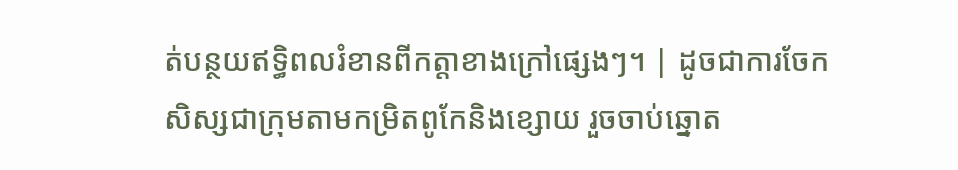ត់បន្ថយឥទ្ធិពលរំខានពីកត្តាខាងក្រៅផ្សេងៗ។ | ដូចជាការចែកសិស្សជាក្រុមតាមកម្រិតពូកែនិងខ្សោយ រួចចាប់ឆ្នោត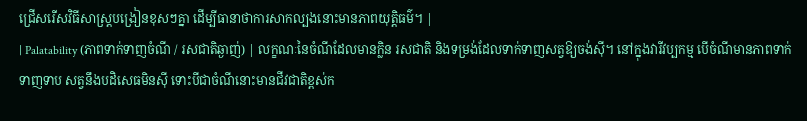ជ្រើសរើសវិធីសាស្ត្របង្រៀនខុសៗគ្នា ដើម្បីធានាថាការសាកល្បងនោះមានភាពយុត្តិធម៌។ |
| Palatability (ភាពទាក់ទាញចំណី / រសជាតិឆ្ងាញ់) | លក្ខណៈនៃចំណីដែលមានក្លិន រសជាតិ និងទម្រង់ដែលទាក់ទាញសត្វឱ្យចង់ស៊ី។ នៅក្នុងវារីវប្បកម្ម បើចំណីមានភាពទាក់ទាញទាប សត្វនឹងបដិសេធមិនស៊ី ទោះបីជាចំណីនោះមានជីវជាតិខ្ពស់ក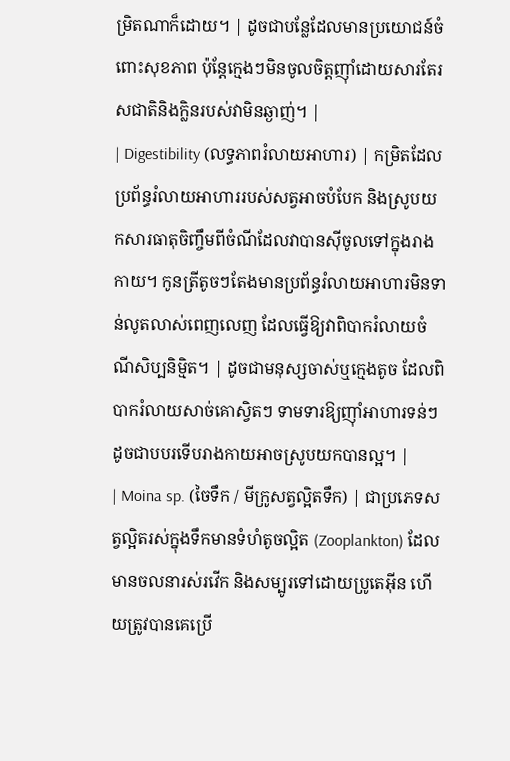ម្រិតណាក៏ដោយ។ | ដូចជាបន្លែដែលមានប្រយោជន៍ចំពោះសុខភាព ប៉ុន្តែក្មេងៗមិនចូលចិត្តញ៉ាំដោយសារតែរសជាតិនិងក្លិនរបស់វាមិនឆ្ងាញ់។ |
| Digestibility (លទ្ធភាពរំលាយអាហារ) | កម្រិតដែលប្រព័ន្ធរំលាយអាហាររបស់សត្វអាចបំបែក និងស្រូបយកសារធាតុចិញ្ចឹមពីចំណីដែលវាបានស៊ីចូលទៅក្នុងរាងកាយ។ កូនត្រីតូចៗតែងមានប្រព័ន្ធរំលាយអាហារមិនទាន់លូតលាស់ពេញលេញ ដែលធ្វើឱ្យវាពិបាករំលាយចំណីសិប្បនិម្មិត។ | ដូចជាមនុស្សចាស់ឬក្មេងតូច ដែលពិបាករំលាយសាច់គោស្វិតៗ ទាមទារឱ្យញ៉ាំអាហារទន់ៗដូចជាបបរទើបរាងកាយអាចស្រូបយកបានល្អ។ |
| Moina sp. (ចៃទឹក / មីក្រូសត្វល្អិតទឹក) | ជាប្រភេទសត្វល្អិតរស់ក្នុងទឹកមានទំហំតូចល្អិត (Zooplankton) ដែលមានចលនារស់រវើក និងសម្បូរទៅដោយប្រូតេអ៊ីន ហើយត្រូវបានគេប្រើ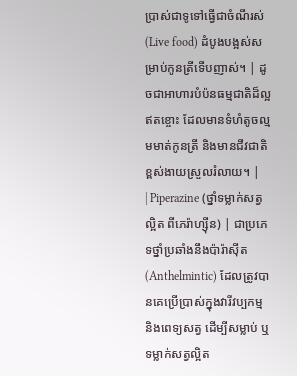ប្រាស់ជាទូទៅធ្វើជាចំណីរស់ (Live food) ដំបូងបង្អស់សម្រាប់កូនត្រីទើបញាស់។ | ដូចជាអាហារបំប៉នធម្មជាតិដ៏ល្អឥតខ្ចោះ ដែលមានទំហំតូចល្មមមាត់កូនត្រី និងមានជីវជាតិខ្ពស់ងាយស្រួលរំលាយ។ |
| Piperazine (ថ្នាំទម្លាក់សត្វល្អិត ពីភេរ៉ាហ្ស៊ីន) | ជាប្រភេទថ្នាំប្រឆាំងនឹងប៉ារ៉ាស៊ីត (Anthelmintic) ដែលត្រូវបានគេប្រើប្រាស់ក្នុងវារីវប្បកម្ម និងពេទ្យសត្វ ដើម្បីសម្លាប់ ឬទម្លាក់សត្វល្អិត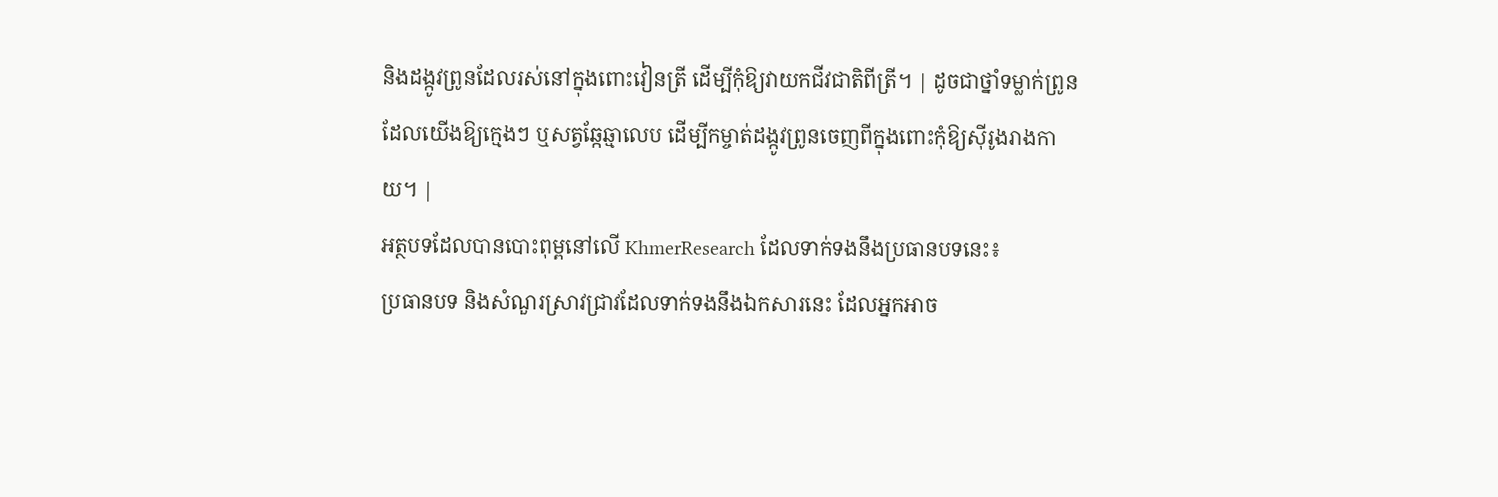និងដង្កូវព្រូនដែលរស់នៅក្នុងពោះវៀនត្រី ដើម្បីកុំឱ្យវាយកជីវជាតិពីត្រី។ | ដូចជាថ្នាំទម្លាក់ព្រូនដែលយើងឱ្យក្មេងៗ ឬសត្វឆ្កែឆ្មាលេប ដើម្បីកម្ចាត់ដង្កូវព្រូនចេញពីក្នុងពោះកុំឱ្យស៊ីរូងរាងកាយ។ |
អត្ថបទដែលបានបោះពុម្ពនៅលើ KhmerResearch ដែលទាក់ទងនឹងប្រធានបទនេះ៖
ប្រធានបទ និងសំណួរស្រាវជ្រាវដែលទាក់ទងនឹងឯកសារនេះ ដែលអ្នកអាច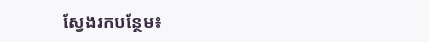ស្វែងរកបន្ថែម៖